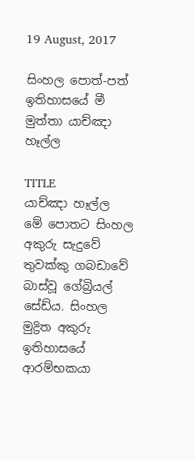19 August, 2017

සිංහල පොත්-පත් ඉතිහාසයේ මී මුත්තා යාච්ඤා හෑල්ල

TITLE
යාච්ඤා හෑල්ල
මේ පොතට සිංහල අකුරු සැදුවේ තුවක්කු ගබඩාවේ බාස්වූ ගේබ්‍රියල් සේඩ්ය. සිංහල මුද්‍රිත අකුරු ඉතිහාසයේ ආරම්භකයා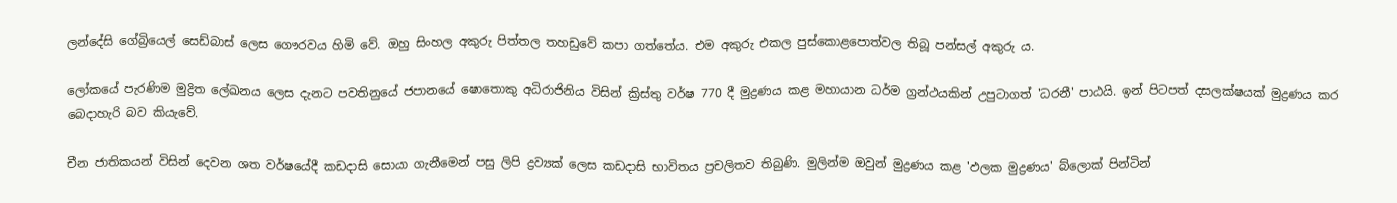ලන්දේසි ගේබ්‍රියෙල් සෙඩ්බාස් ලෙස ගෞරවය හිමි වේ. ඔහු සිංහල අකුරු පිත්තල තහඩුවේ කපා ගත්තේය. එම අකුරු එකල පුස්කොළපොත්වල තිබූ පන්සල් අකුරු ය.

ලෝකයේ පැරණිම මුද්‍රිත ලේඛනය ලෙස දැනට පවතිනුයේ ජපානයේ ෂොතොකු අධිරාජිනිය විසින් ක්‍රිස්තු වර්ෂ 770 දී මුද්‍රණය කළ මහායාන ධර්ම ග්‍රන්ථයකින් උපුටාගත් 'ධරනී' පාඨයි. ඉන් පිටපත් දසලක්ෂයක් මුද්‍රණය කර බෙදාහැරි බව කියැවේ.

චීන ජාතිකයන් විසින් දෙවන ශත වර්ෂයේදී කඩදාසි සොයා ගැනීමෙන් පසු ලිපි ද්‍රව්‍යක් ලෙස කඩදාසි භාවිතය ප්‍රචලිතව තිබුණි. මුලින්ම ඔවුන් මුද්‍රණය කළ 'ඵලක මුද්‍රණය' බ්ලොක් පින්ටින්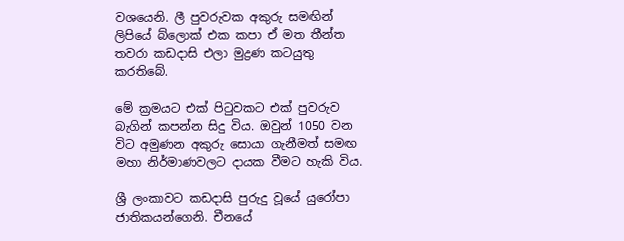වශයෙනි. ලී පුවරුවක අකුරු සමඟින් ලිපියේ බ්ලොක් එක කපා ඒ මත තීන්ත තවරා කඩදාසි එලා මුද්‍රණ කටයුතු කරතිබේ.

මේ ක්‍රමයට එක් පිටුවකට එක් පුවරුව බැගින් කපන්න සිදු විය. ඔවුන් 1050 වන විට අමුණන අකුරු සොයා ගැනීමත් සමඟ මහා නිර්මාණවලට දායක වීමට හැකි විය.

ශ්‍රී ලංකාවට කඩදාසි පුරුදු වූයේ යුරෝපා ජාතිකයන්ගෙනි. චීනයේ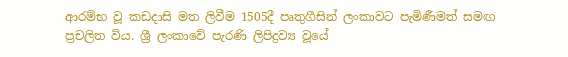ආරම්භ වූ කඩදාසි මත ලිවීම 1505දී පෘතුගීසින් ලංකාවට පැමිණීමත් සමඟ ප්‍රචලිත විය. ශ්‍රී ලංකාවේ පැරණි ලිපිද්‍රව්‍ය වූයේ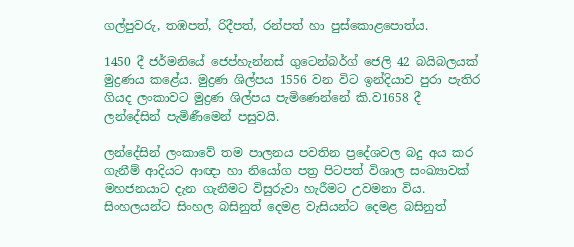ගල්පුවරු, තඹපත්, රිදීපත්, රන්පත් හා පුස්කොළපොත්ය.

1450 දී ජර්මනියේ ජෙප්හැන්නස් ගුටෙන්බර්ග් ජෙලි 42 බයිබලයක් මුද්‍රණය කළේය. මුද්‍රණ ශිල්පය 1556 වන විට ඉන්දියාව පුරා පැතිර ගියද ලංකාවට මුද්‍රණ ශිල්පය පැමිණෙන්නේ කි.ව1658 දී ලන්දේසින් පැමිණීමෙන් පසුවයි.

ලන්දේසින් ලංකාවේ තම පාලනය පවතින ප්‍රදේශවල බදු අය කර ගැනීම් ආදියට ආඥා හා නියෝග පත්‍ර පිටපත් විශාල සංඛ්‍යාවක් මහජනයාට දැන ගැනීමට විසුරුවා හැරීමට උවමනා විය. සිංහලයන්ට සිංහල බසිනුත් දෙමළ වැසියන්ට දෙමළ බසිනුත්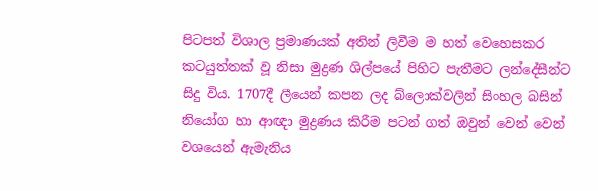පිටපත් විශාල ප්‍රමාණයක් අතින් ලිවීම ම හත් වෙහෙසකර කටයුත්තක් වූ නිසා මුද්‍රණ ශිල්පයේ පිහිට පැතීමට ලන්දේසීන්ට සිදු විය. 1707දී ලීයෙන් කපන ලද බ්ලොක්වලින් සිංහල බසින් නියෝග හා ආඥා මුද්‍රණය කිරීම පටන් ගත් ඔවුන් වෙන් වෙන් වශයෙන් ඇමැනිය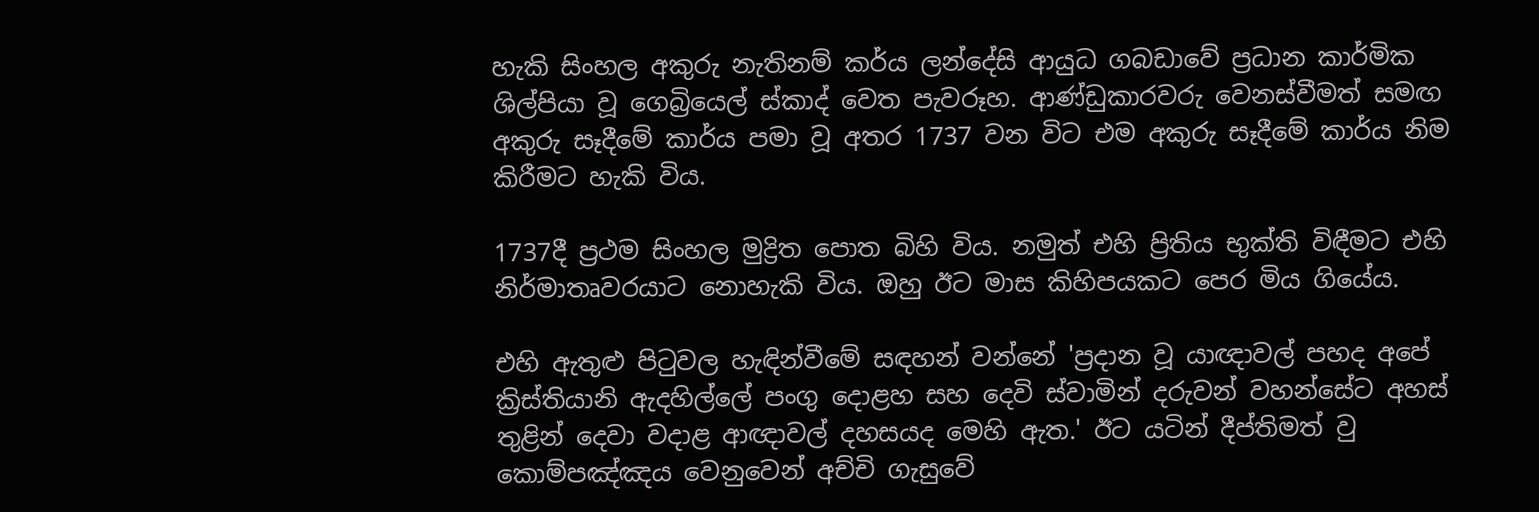හැකි සිංහල අකුරු නැතිනම් කර්ය ලන්දේසි ආයුධ ගබඩාවේ ප්‍රධාන කාර්මික ශිල්පියා වූ ගෙබ්‍රියෙල් ස්කාද් වෙත පැවරූහ. ආණ්ඩුකාරවරු වෙනස්වීමත් සමඟ අකුරු සෑදී‍මේ කාර්ය පමා වූ අතර 1737 වන විට එම අකුරු සෑදීමේ කාර්ය නිම කිරීමට හැකි විය.

1737දී ප්‍රථම සිංහල මුද්‍රිත පොත බිහි විය. නමුත් එහි ප්‍රිතිය භුක්ති විඳීමට එහි නිර්මාතෘවරයාට නොහැකි විය. ඔහු ඊට මාස කිහිපයකට පෙර මිය ගියේය.

එහි ඇතුළු පිටුවල හැඳින්වීමේ සඳහන් වන්නේ 'ප්‍රදාන වූ යාඥාවල් පහද අපේ ක්‍රිස්තියානි ඇදහිල්ලේ පංගු දොළහ සහ දෙවි ස්වාමින් දරුවන් වහන්සේට අහස් තුළින් දෙවා වදාළ ආඥාවල් දහසයද මෙහි ඇත.' ඊට යටින් දීප්තිමත් වු කොම්පඤ්ඤ‍ය වෙනුවෙන් අච්චි ගැසුවේ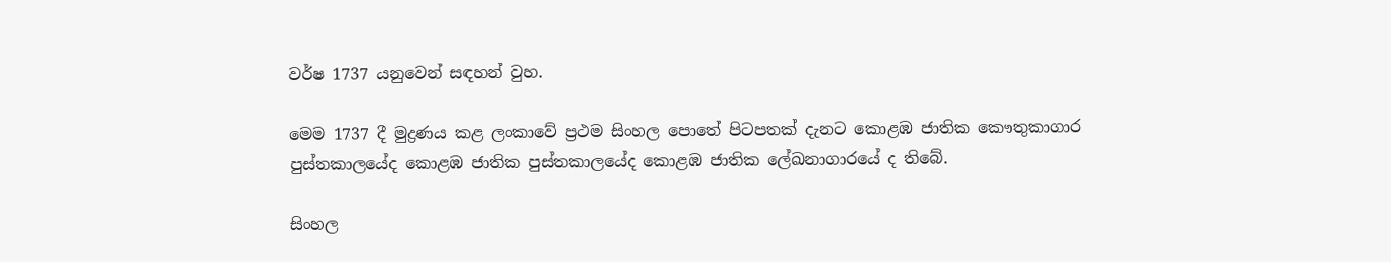වර්ෂ 1737 යනුවෙන් සඳහන් වුහ.

මෙම 1737 දී මුද්‍රණය කළ ලංකාවේ ප්‍රථම සිංහල පොතේ පිටපතක් දැනට කොළඹ ජාතික කෞතුකාගාර පුස්තකා‍ලයේද කොළඹ ජාතික පුස්තකාලයේද කොළඹ ජාතික ලේඛනාගාරයේ ද තිබේ.

සිංහල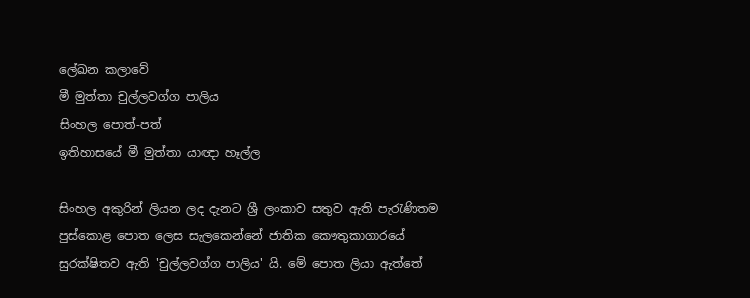ලේඛන කලාවේ
මී මුත්තා චුල්ලවග්ග පාලිය
සිංහල පොත්-පත්
ඉතිහාසයේ මී මුත්තා යාඥා හෑල්ල

සිංහල අකුරින් ලියන ලද දැනට ශ්‍රී ලංකාව සතුව ඇති පැරැණිතම පුස්කොළ පොත ලෙස සැලකෙන්නේ ජාතික කෞතුකාගාරයේ සුරක්ෂිතව ඇති 'චුල්ලවග්ග පාලිය' යි. මේ පොත ලියා ඇත්තේ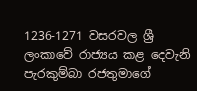1236-1271 වසරවල ශ්‍රී ලංකාවේ රාජ්‍යය කළ දෙවැනි පැරකුම්බා රජතුමාගේ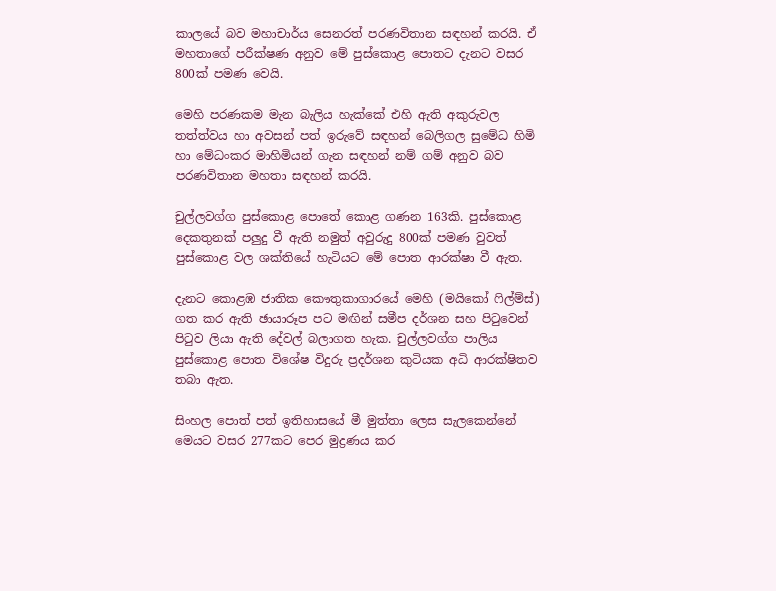කාලයේ බව මහාචාර්ය සෙනරත් පරණවිතාන සඳහන් කරයි. ඒ මහතාගේ පරීක්ෂණ අනුව මේ පුස්කොළ පොතට දැනට වසර 800ක් පමණ වෙයි.

මෙහි පරණකම මැන බැලිය හැක්කේ එහි ඇති අකුරුවල තත්ත්වය හා අවසන් පත් ඉරුවේ සඳහන් බෙලිගල සුමේධ හිමි හා මේධංකර මාහිමියන් ගැන සඳහන් නම් ගම් අනුව බව පරණවිතාන මහතා සඳහන් කරයි.

චුල්ලවග්ග පුස්කොළ පොතේ කොළ ගණන 163කි. පුස්කොළ දෙකතුනක් පලුදු වී ඇති නමුත් අවුරුදු 800ක් පමණ වුවත් පුස්කොළ වල ශක්තියේ හැටියට මේ පොත ආරක්ෂා වී ඇත.

දැනට කොළඹ ජාතික කෞතුකාගාරයේ මෙහි (මයිකෝ ෆිල්ම්ස්) ගත කර ඇති ඡායාරූප පට මඟින් සමීප දර්ශන සහ පිටුවෙන් පිටුව ලියා ඇති දේවල් බලාගත හැක. චුල්ලවග්ග පාලිය පුස්කොළ පොත විශේෂ විදුරු ප්‍රදර්ශන කුටියක අධි ආරක්ෂිතව තබා ඇත.

සිංහල පොත් පත් ඉතිහාසයේ මී මුත්තා ලෙස සැලකෙන්නේ මෙයට වසර 277කට පෙර මුද්‍රණය කර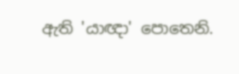ඇති 'යාඥා' පොතෙනි.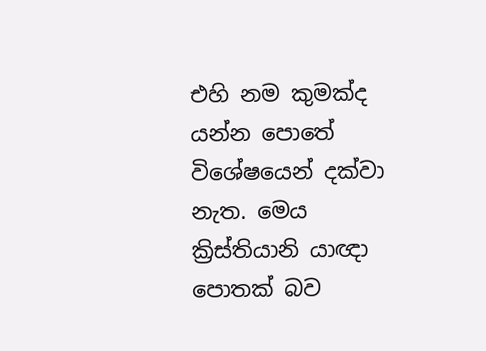එහි නම කුමක්ද යන්න පොතේ විශේෂයෙන් දක්වා නැත. මෙය ක්‍රිස්තියානි යාඥා පොතක් බව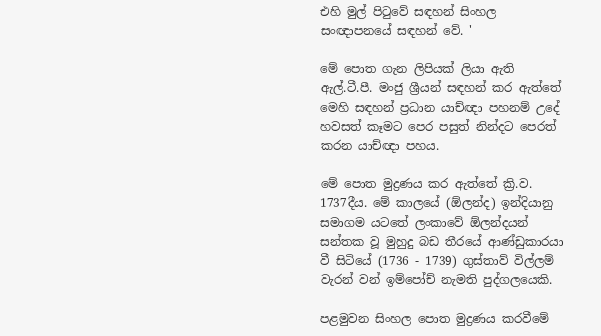එහි මුල් පිටුවේ සඳහන් සිංහල සංඥාපනයේ සඳහන් වේ. '

මේ පොත ගැන ලිපියක් ලියා ඇති ඇල්.ටී.පී. මංජු ශ්‍රීයන් සඳහන් කර ඇත්තේ මෙහි සඳහන් ප්‍රධාන යාච්ඥා පහනම් උදේ හවසත් කෑමට පෙර පසුත් නින්දට පෙරත් කරන යාච්ඥා පහය.

මේ පොත මුද්‍රණය කර ඇත්තේ ක්‍රි.ව. 1737දීය. මේ කාලයේ (ඕලන්ද) ඉන්දියානු සමාගම යටතේ ලංකාවේ ඕලන්දයන් සන්තක වූ මුහුදු බඩ තීරයේ ආණ්ඩුකාරයා වී සිටියේ (1736 - 1739) ගුස්තාව් විල්ලම් වැරන් වන් ඉම්පෝච් නැමති පුද්ගලයෙකි.

පළමුවන සිංහල පොත මුද්‍රණය ‍කරවීමේ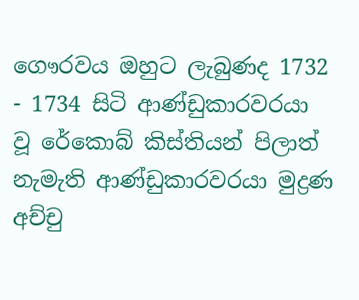ගෞරවය ඔහුට ලැබුණද 1732 - 1734 සිටි ආණ්ඩුකාරවරයා වූ රේ‍කොබ් කිස්තියන් පිලාත් නැමැති ආණ්ඩුකාරවරයා මුද්‍රණ අච්චු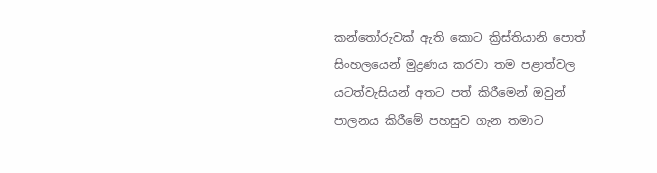කන්තෝරුවක් ඇති කොට ක්‍රිස්තියානි පොත් සිංහලයෙන් මුද්‍රණය කරවා තම පළාත්වල යටත්වැසියන් අතට පත් කිරීමෙන් ඔවුන් පාලනය කිරීමේ පහසුව ගැන තමාට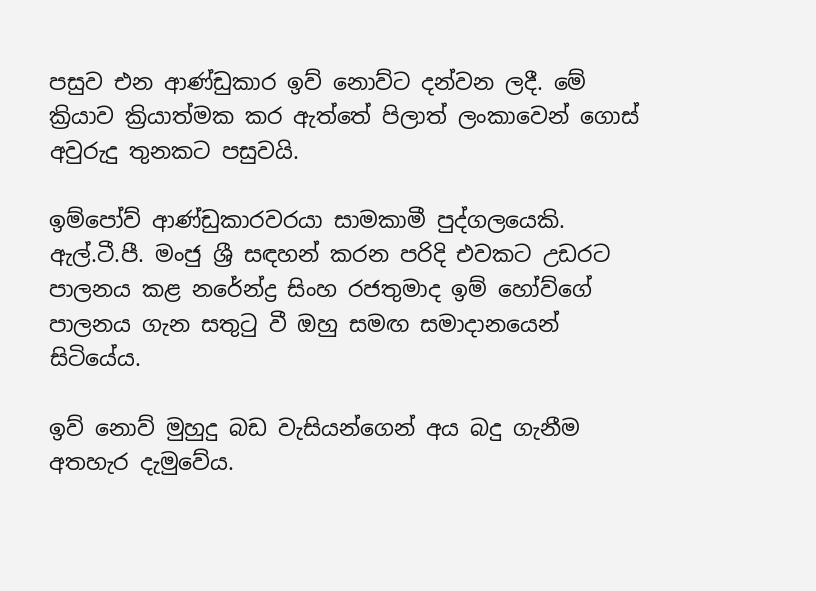පසුව එන ආණ්ඩුකාර ඉව් නොව්ට දන්වන ලදී. මේ ක්‍රියාව ක්‍රියාත්මක කර ඇත්තේ පිලාත් ලංකාවෙන් ගොස් අවුරුදු තුනකට පසුවයි.

ඉම්පෝව් ආණ්ඩුකාරවරයා සාමකාමී පුද්ගලයෙකි. ඇල්.ටී.පී. මංජු ශ්‍රී සඳහන් කරන පරිදි එවකට උඩරට පාලනය කළ නරේන්ද්‍ර සිංහ රජතුමාද ඉම් හෝව්ගේ පාලනය ගැන සතුටු වී ඔහු සමඟ සමාදානයෙන් සිටියේය.

ඉව් නොව් මුහුදු බඩ වැසියන්ගෙන් අය බදු ගැනීම අතහැර දැමුවේය.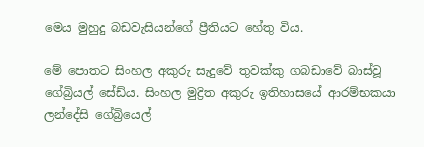මෙය මුහුදු බඩවැසියන්ගේ ප්‍රීතියට හේතු විය.

මේ පොතට සිංහල අකුරු සැදුවේ තුවක්කු ගබඩාවේ බාස්වූ ගේබ්‍රියල් සේඩ්ය. සිංහල මුද්‍රිත අකුරු ඉතිහාසයේ ආරම්භකයා ලන්දේසි ගේබ්‍රියෙල්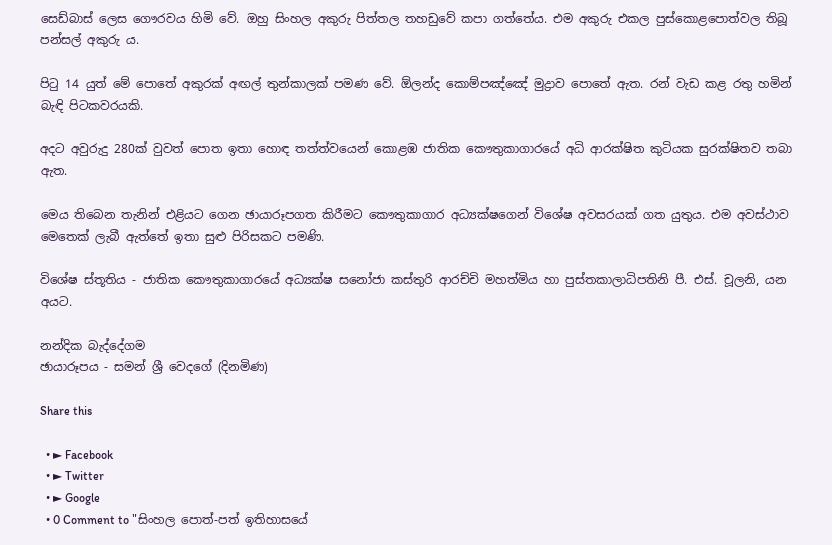සෙඩ්බාස් ලෙස ගෞරවය හිමි වේ. ඔහු සිංහල අකුරු පිත්තල තහඩුවේ කපා ගත්තේය. එම අකුරු එකල පුස්කොළපොත්වල තිබූ පන්සල් අකුරු ය.

පිටු 14 යුත් මේ පොතේ අකුරක් අඟල් තුන්කාලක් පමණ වේ. ඕලන්ද කොම්පඤ්ඤේ මුද්‍රාව පොතේ ඇත. රන් වැඩ කළ රතු හමින් බැඳි පිටකවරයකි.

අදට අවුරුදු 280ක් වුවත් පොත ඉතා හොඳ තත්ත්වයෙන් කොළඹ ජාතික කෞතුකාගාරයේ අධි ආරක්ෂිත කුටියක සුරක්ෂිතව තබා ඇත.

මෙය තිබෙන තැනින් එළියට ගෙන ඡායාරූපගත කිරීමට කෞතුකාගාර අධ්‍යක්ෂගෙන් විශේෂ අවසරයක් ගත යුතුය. එම අවස්ථාව මෙතෙක් ලැබී ඇත්තේ ඉතා සුළු පිරිසකට පමණි.

විශේෂ ස්තූතිය - ජාතික කෞතුකාගාරයේ අධ්‍යක්ෂ සනෝජා කස්තුරි ආරච්චි මහත්මිය හා පුස්තකාලාධිපතිනි පී. එස්. චූලනි, යන අයට.

නන්දික බැද්දේගම
ඡායාරූපය - සමන් ශ්‍රී වෙදගේ (දිනමිණ)

Share this

  • ► Facebook
  • ► Twitter
  • ► Google
  • 0 Comment to "සිංහල පොත්-පත් ඉතිහාසයේ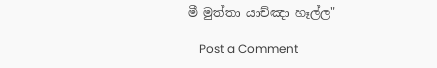මී මුත්තා යාච්ඤා හෑල්ල"

    Post a Comment